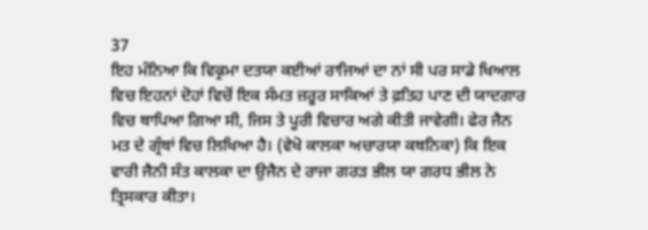37
ਇਹ ਮੰਨਿਆ ਕਿ ਵਿਕ੍ਰਮਾ ਦਤਯਾ ਕਈਆਂ ਰਾਜਿਆਂ ਦਾ ਨਾਂ ਸੀ ਪਰ ਸਾਡੇ ਖਿਆਲ ਵਿਚ ਇਹਨਾਂ ਦੋਹਾਂ ਵਿਚੋਂ ਇਕ ਸੰਮਤ ਜ਼ਰੂਰ ਸਾਕਿਆਂ ਤੇ ਫ਼ਤਿਹ ਪਾਣ ਦੀ ਯਾਦਗਾਰ ਵਿਚ ਥਾਪਿਆ ਗਿਆ ਸੀ, ਜਿਸ ਤੇ ਪੂਰੀ ਵਿਚਾਰ ਅਗੇ ਕੀਤੀ ਜਾਵੇਗੀ। ਫੇਰ ਜੈਨ ਮਤ ਦੇ ਗ੍ਰੰਥਾਂ ਵਿਚ ਲਿਖਿਆ ਹੈ। (ਵੇਖੋ ਕਾਲਕਾ ਅਚਾਰਯਾ ਕਥਨਿਕਾ) ਕਿ ਇਕ ਵਾਰੀ ਜੈਨੀ ਸੰਤ ਕਾਲਕਾ ਦਾ ਉਜੈਨ ਦੇ ਰਾਜਾ ਗਰੜ ਭੀਲ ਯਾ ਗਰਧ ਭੀਲ ਨੇ ਤ੍ਰਿਸਕਾਰ ਕੀਤਾ।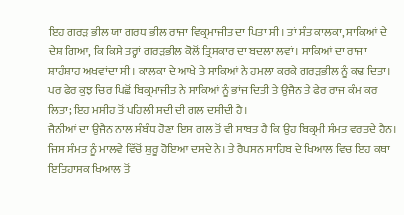ਇਹ ਗਰੜ ਭੀਲ ਯਾ ਗਰਧ ਭੀਲ ਰਾਜਾ ਵਿਕ੍ਰਮਾਜੀਤ ਦਾ ਪਿਤਾ ਸੀ। ਤਾਂ ਸੰਤ ਕਾਲਕਾ, ਸਾਕਿਆਂ ਦੇ ਦੇਸ਼ ਗਿਆ, ਕਿ ਕਿਸੇ ਤਰ੍ਹਾਂ ਗਰੜਭੀਲ ਕੋਲੋਂ ਤ੍ਰਿਸਕਾਰ ਦਾ ਬਦਲਾ ਲਵਾਂ। ਸਾਕਿਆਂ ਦਾ ਰਾਜਾ ਸ਼ਾਹੰਸ਼ਾਹ ਅਖਵਾਂਦਾ ਸੀ। ਕਾਲਕਾ ਦੇ ਆਖੇ ਤੇ ਸਾਕਿਆਂ ਨੇ ਹਮਲਾ ਕਰਕੇ ਗਰੜਭੀਲ ਨੂੰ ਕਢ ਦਿਤਾ। ਪਰ ਫੇਰ ਕੁਝ ਚਿਰ ਪਿਛੋਂ ਬਿਕ੍ਰਮਾਜੀਤ ਨੇ ਸਾਕਿਆਂ ਨੂੰ ਭਾਂਜ ਦਿਤੀ ਤੇ ਉਜੈਨ ਤੇ ਫੇਰ ਰਾਜ ਕੰਮ ਕਰ ਲਿਤਾ; ਇਹ ਮਸੀਹ ਤੋਂ ਪਹਿਲੀ ਸਦੀ ਦੀ ਗਲ ਦਸੀਦੀ ਹੈ।
ਜੈਨੀਆਂ ਦਾ ਉਜੈਨ ਨਾਲ ਸੰਬੰਧ ਹੋਣਾ ਇਸ ਗਲ ਤੋਂ ਵੀ ਸਾਬਤ ਹੈ ਕਿ ਉਹ ਬਿਕ੍ਰਮੀ ਸੰਮਤ ਵਰਤਦੇ ਹੈਨ। ਜਿਸ ਸੰਮਤ ਨੂੰ ਮਾਲਵੇ ਵਿੱਚੋਂ ਸ਼ੁਰੂ ਹੋਇਆ ਦਸਦੇ ਨੇ। ਤੇ ਰੈਪਸਨ ਸਾਹਿਬ ਦੇ ਖਿਆਲ ਵਿਚ ਇਹ ਕਥਾ ਇਤਿਹਾਸਕ ਖਿਆਲ ਤੋਂ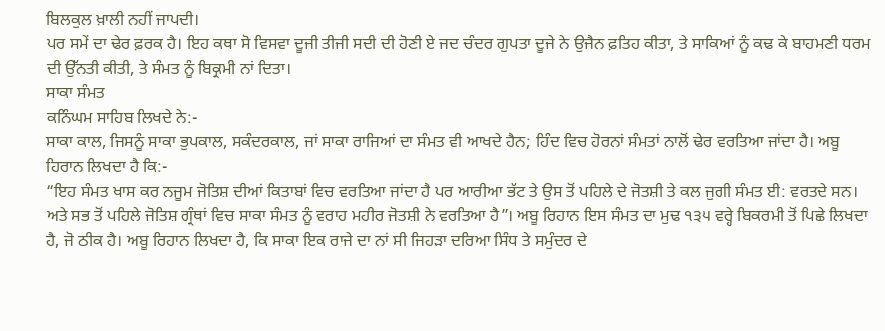ਬਿਲਕੁਲ ਖ਼ਾਲੀ ਨਹੀਂ ਜਾਪਦੀ।
ਪਰ ਸਮੇਂ ਦਾ ਢੇਰ ਫ਼ਰਕ ਹੈ। ਇਹ ਕਥਾ ਸੋ ਵਿਸਵਾ ਦੂਜੀ ਤੀਜੀ ਸਦੀ ਦੀ ਹੋਣੀ ਏ ਜਦ ਚੰਦਰ ਗੁਪਤਾ ਦੂਜੇ ਨੇ ਉਜੈਨ ਫ਼ਤਿਹ ਕੀਤਾ, ਤੇ ਸਾਕਿਆਂ ਨੂੰ ਕਢ ਕੇ ਬਾਹਮਣੀ ਧਰਮ ਦੀ ਉੱਨਤੀ ਕੀਤੀ, ਤੇ ਸੰਮਤ ਨੂੰ ਬਿਕ੍ਰਮੀ ਨਾਂ ਦਿਤਾ।
ਸਾਕਾ ਸੰਮਤ
ਕਨਿੰਘਮ ਸਾਹਿਬ ਲਿਖਦੇ ਨੇ:-
ਸਾਕਾ ਕਾਲ, ਜਿਸਨੂੰ ਸਾਕਾ ਭੁਪਕਾਲ, ਸਕੰਦਰਕਾਲ, ਜਾਂ ਸਾਕਾ ਰਾਜਿਆਂ ਦਾ ਸੰਮਤ ਵੀ ਆਖਦੇ ਹੈਨ; ਹਿੰਦ ਵਿਚ ਹੋਰਨਾਂ ਸੰਮਤਾਂ ਨਾਲੋਂ ਢੇਰ ਵਰਤਿਆ ਜਾਂਦਾ ਹੈ। ਅਬੂ ਹਿਰਾਨ ਲਿਖਦਾ ਹੈ ਕਿ:-
“ਇਹ ਸੰਮਤ ਖਾਸ ਕਰ ਨਜੂਮ ਜੋਤਿਸ਼ ਦੀਆਂ ਕਿਤਾਬਾਂ ਵਿਚ ਵਰਤਿਆ ਜਾਂਦਾ ਹੈ ਪਰ ਆਰੀਆ ਭੱਟ ਤੇ ਉਸ ਤੋਂ ਪਹਿਲੇ ਦੇ ਜੋਤਸ਼ੀ ਤੇ ਕਲ ਜੁਗੀ ਸੰਮਤ ਈ: ਵਰਤਦੇ ਸਨ। ਅਤੇ ਸਭ ਤੋਂ ਪਹਿਲੇ ਜੋਤਿਸ਼ ਗ੍ਰੰਥਾਂ ਵਿਚ ਸਾਕਾ ਸੰਮਤ ਨੂੰ ਵਰਾਹ ਮਹੀਰ ਜੋਤਸ਼ੀ ਨੇ ਵਰਤਿਆ ਹੈ”। ਅਬੂ ਰਿਹਾਨ ਇਸ ਸੰਮਤ ਦਾ ਮੁਢ ੧੩੫ ਵਰ੍ਹੇ ਬਿਕਰਮੀ ਤੋਂ ਪਿਛੇ ਲਿਖਦਾ ਹੈ, ਜੋ ਠੀਕ ਹੈ। ਅਬੂ ਰਿਹਾਨ ਲਿਖਦਾ ਹੈ, ਕਿ ਸਾਕਾ ਇਕ ਰਾਜੇ ਦਾ ਨਾਂ ਸੀ ਜਿਹੜਾ ਦਰਿਆ ਸਿੰਧ ਤੇ ਸਮੁੰਦਰ ਦੇ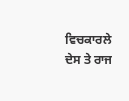ਵਿਚਕਾਰਲੇ ਦੇਸ ਤੇ ਰਾਜ